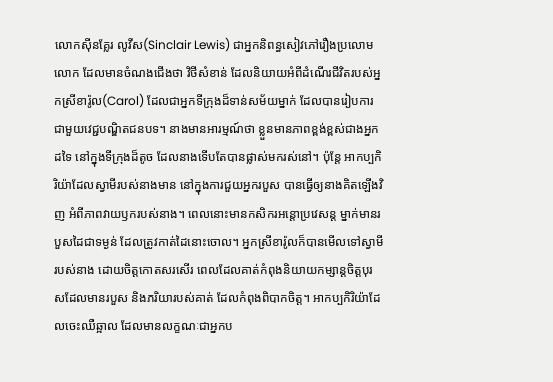លោកស៊ីនគ្លែរ លូវីស(Sinclair Lewis) ជាអ្នកនិពន្ធសៀវភៅរឿងប្រលោមលោក ដែលមានចំណងជើងថា វិថីសំខាន់ ដែលនិយាយអំពីដំណើរជីវិតរបស់អ្នកស្រីខារ៉ូល(Carol) ដែលជាអ្នកទីក្រុងដ៏ទាន់សម័យម្នាក់ ដែលបានរៀបការជាមួយវេជ្ជបណ្ឌិតជនបទ។ នាងមានអារម្មណ៍ថា ខ្លួនមានភាពខ្ពង់ខ្ពស់ជាងអ្នកដទៃ នៅក្នុងទីក្រុងដ៏តូច ដែលនាងទើបតែបានផ្លាស់មករស់នៅ។ ប៉ុន្តែ អាកប្បកិរិយ៉ាដែលស្វាមីរបស់នាងមាន នៅក្នុងការជួយអ្នករបួស បានធ្វើឲ្យនាងគិតឡើងវិញ អំពីភាពវាយឫករបស់នាង។ ពេលនោះមានកសិករអន្តោប្រវេសន្ត ម្នាក់មានរបួសដៃជាទម្ងន់ ដែលត្រូវកាត់ដៃនោះចោល។ អ្នកស្រីខារ៉ូលក៏បានមើលទៅស្វាមីរបស់នាង ដោយចិត្តកោតសរសើរ ពេលដែលគាត់កំពុងនិយាយកម្សាន្តចិត្តបុរសដែលមានរបួស និងភរិយារបស់គាត់ ដែលកំពុងពិបាកចិត្ត។ អាកប្បកិរិយ៉ាដែលចេះឈឺឆ្អាល ដែលមានលក្ខណៈជាអ្នកប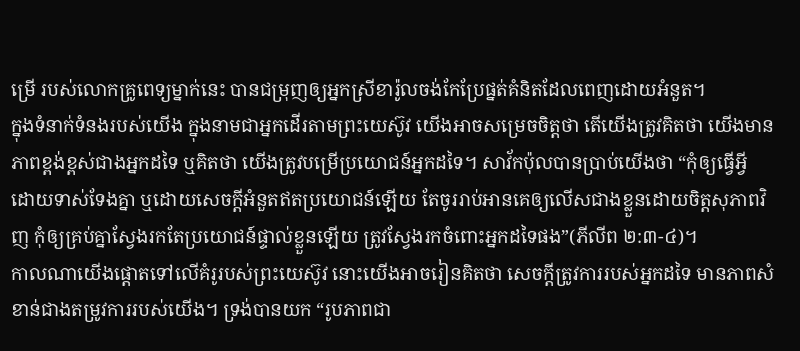ម្រើ របស់លោកគ្រូពេទ្យម្នាក់នេះ បានជម្រុញឲ្យអ្នកស្រីខារ៉ូលចង់កែប្រែផ្នត់គំនិតដែលពេញដោយអំនួត។
ក្នុងទំនាក់ទំនងរបស់យើង ក្នុងនាមជាអ្នកដើរតាមព្រះយេស៊ូវ យើងអាចសម្រេចចិត្តថា តើយើងត្រូវគិតថា យើងមានភាពខ្ពង់ខ្ពស់ជាងអ្នកដទៃ ឬគិតថា យើងត្រូវបម្រើប្រយោជន៍អ្នកដទៃ។ សាវ័កប៉ុលបានប្រាប់យើងថា “កុំឲ្យធ្វើអ្វី ដោយទាស់ទែងគ្នា ឬដោយសេចក្តីអំនួតឥតប្រយោជន៍ឡើយ តែចូររាប់អានគេឲ្យលើសជាងខ្លួនដោយចិត្តសុភាពវិញ កុំឲ្យគ្រប់គ្នាស្វែងរកតែប្រយោជន៍ផ្ទាល់ខ្លួនឡើយ ត្រូវស្វែងរកចំពោះអ្នកដទៃផង”(ភីលីព ២:៣-៤)។
កាលណាយើងផ្តោតទៅលើគំរូរបស់ព្រះយេស៊ូវ នោះយើងអាចរៀនគិតថា សេចក្តីត្រូវការរបស់អ្នកដទៃ មានភាពសំខាន់ជាងតម្រូវការរបស់យើង។ ទ្រង់បានយក “រូបភាពជា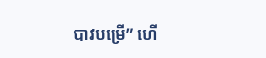បាវបម្រើ” ហើ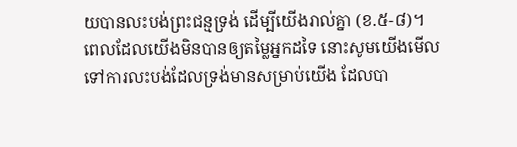យបានលះបង់ព្រះជន្មទ្រង់ ដើម្បីយើងរាល់គ្នា (ខ.៥-៨)។ ពេលដែលយើងមិនបានឲ្យតម្លៃអ្នកដទៃ នោះសូមយើងមើលទៅការលះបង់ដែលទ្រង់មានសម្រាប់យើង ដែលបា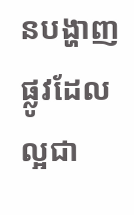នបង្ហាញផ្លូវដែលល្អជា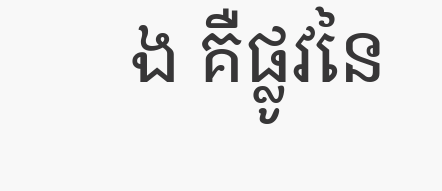ង គឺផ្លូវនៃ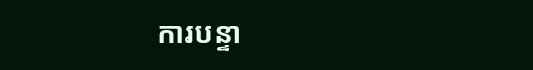ការបន្ទា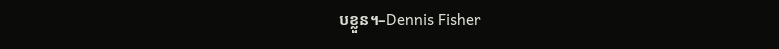បខ្លួន។–Dennis Fisher